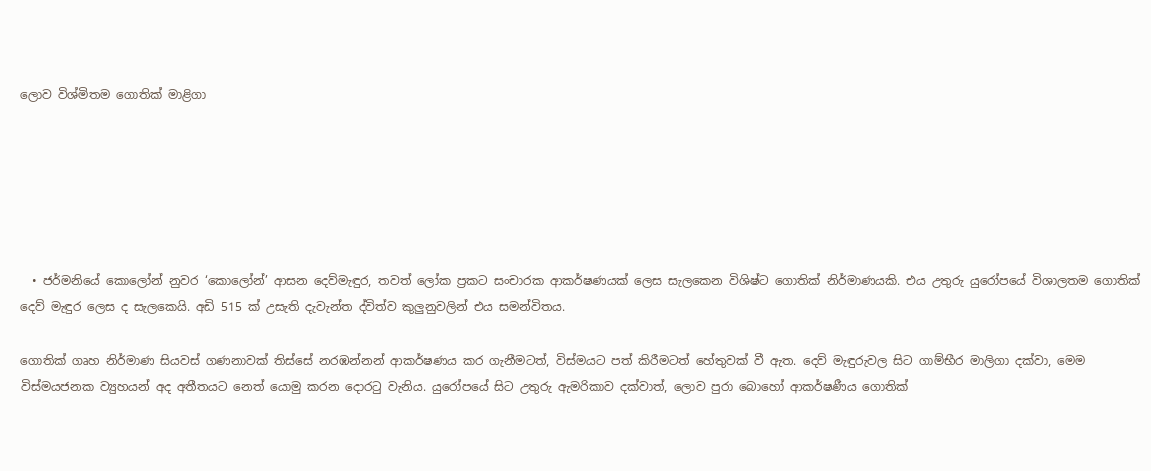ලොව විශ්මිතම ගොතික් මාළිගා






  • ජර්මනියේ කොලෝන් නුවර ‘කොලෝන්’ ආසන දෙව්මැඳුර, තවත් ලෝක ප්‍රකට සංචාරක ආකර්ෂණයක් ලෙස සැලකෙන විශිෂ්ට ගොතික් නිර්මාණයකි. එය උතුරු යුරෝපයේ විශාලතම ගොතික් දෙව් මැඳුර ලෙස ද සැලකෙයි. අඩි 515 ක් උසැති දැවැන්ත ද්විත්ව කුලු‍නුවලින් එය සමන්විතය.

ගොතික් ගෘහ නිර්මාණ සියවස් ගණනාවක් තිස්සේ නරඹන්නන් ආකර්ෂණය කර ගැනීමටත්, විස්මයට පත් කිරීමටත් හේතුවක් වී ඇත. දෙව් මැඳුරුවල සිට ගාම්භීර මාලිගා දක්වා, මෙම විස්මයජනක ව්‍යුහයන් අද අතීතයට නෙත් යොමු කරන දොරටු වැනිය. යුරෝපයේ සිට උතුරු ඇමරිකාව දක්වාත්, ලොව පුරා බොහෝ ආකර්ෂණීය ගොතික්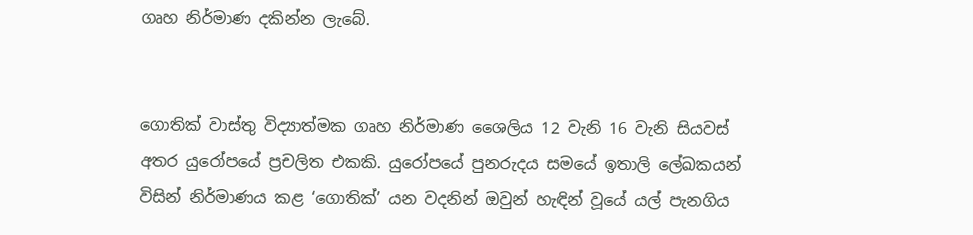ගෘහ නිර්මාණ දකින්න ලැබේ.


ගොතික් වාස්තු විද්‍යාත්මක ගෘහ නිර්මාණ ශෛලිය 12 වැනි 16 වැනි සියවස් අතර යුරෝපයේ ප්‍රචලිත එකකි. යුරෝපයේ පුනරුදය සමයේ ඉතාලි ලේඛකයන් විසින් නිර්මාණය කළ ‘ගොතික්’ යන වදනින් ඔවුන් හැඳින් වූයේ යල් පැනගිය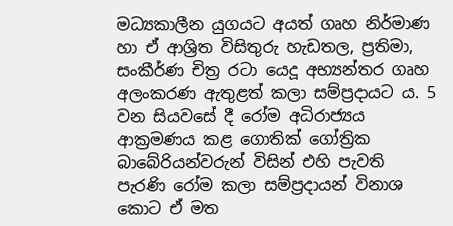මධ්‍යකාලීන යුගයට අයත් ගෘහ නිර්මාණ හා ඒ ආශ්‍රිත විසිතුරු හැඩතල, ප්‍රතිමා, සංකීර්ණ චිත්‍ර රටා යෙදූ අභ්‍යන්තර ගෘහ අලංකරණ ඇතුළත් කලා සම්ප්‍රදායට ය. 5 වන සියවසේ දී රෝම අධිරාජ්‍යය ආක්‍රමණය කළ ගොතික් ගෝත්‍රික බාබේරියන්වරුන් විසින් එහි පැවති පැරණි රෝම කලා සම්ප්‍රදායන් විනාශ කොට ඒ මත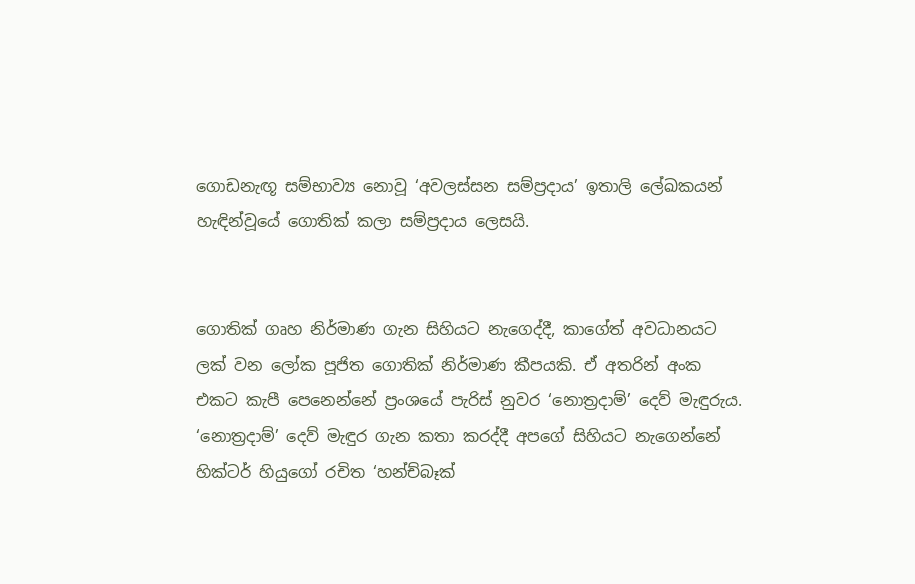ගොඩනැඟූ සම්භාව්‍ය නොවූ ‘අවලස්සන සම්ප්‍රදාය’ ඉතාලි ලේඛකයන් හැඳින්වූයේ ගොතික් කලා සම්ප්‍රදාය ලෙසයි.


ගොතික් ගෘහ නිර්මාණ ගැන සිහියට නැගෙද්දී, කාගේත් අවධානයට ලක් වන ලෝක පූජිත ගොතික් නිර්මාණ කීපයකි. ඒ අතරින් අංක එකට කැපී පෙනෙන්නේ ප්‍රංශයේ පැරිස් නුවර ‘නොත්‍රදාම්’ දෙව් මැඳුරුය. ‘නොත්‍රදාම්’ දෙව් මැඳුර ගැන කතා කරද්දී අපගේ සිහියට නැගෙන්නේ හික්ටර් හියුගෝ රචිත ‘හන්ච්බෑක්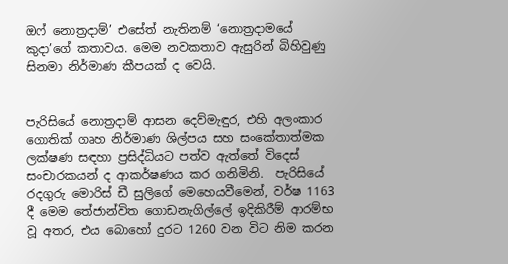ඔෆ් නොත්‍රදාම්’ එසේත් නැතිනම් ‘නොත්‍රදාමයේ කුදා’ගේ කතාවය. මෙම නවකතාව ඇසුරින් බිහිවුණු සිනමා නිර්මාණ කීපයක් ද වෙයි.


පැරිසියේ නොත්‍රදාම් ආසන දෙව්මැඳුර, එහි අලංකාර ගොතික් ගෘහ නිර්මාණ ශිල්පය සහ සංකේතාත්මක ලක්ෂණ සඳහා ප්‍රසිද්ධියට පත්ව ඇත්තේ විදෙස් සංචාරකයන් ද ආකර්ෂණය කර ගනිමිනි.  පැරිසියේ රදගුරු මොරිස් ඩී සුලිගේ මෙහෙයවීමෙන්, වර්ෂ 1163 දී මෙම තේජාන්විත ගොඩනැගිල්ලේ ඉදිකිරීම් ආරම්භ වූ අතර, එය බොහෝ දුරට 1260 වන විට නිම කරන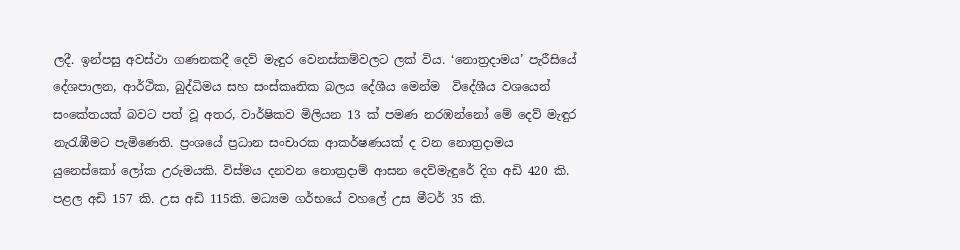ලදී. ඉන්පසු අවස්ථා ගණනකදී දෙව් මැඳුර වෙනස්කම්වලට ලක් විය. ‘නොත්‍රදාමය’ පැරීසියේ දේශපාලන, ආර්ථික, බුද්ධිමය සහ සංස්කෘතික බලය දේශීය මෙන්ම  විදේශීය වශයෙන් සංකේතයක් බවට පත් වූ අතර, වාර්ෂිකව මිලියන 13 ක් පමණ නරඹන්නෝ මේ දෙව් මැඳුර නැරැඹීමට පැමිණෙති. ප්‍රංශයේ ප්‍රධාන සංචාරක ආකර්ෂණයක් ද වන නොත්‍රදාමය යුනෙස්කෝ ලෝක උරුමයකි. විස්මය දනවන නොත්‍රදාම් ආසන දෙව්මැඳුරේ දිග අඩි 420 කි. පළල අඩි 157 කි. උස අඩි 115කි. මධ්‍යම ගර්භයේ වහලේ උස මීටර් 35 කි.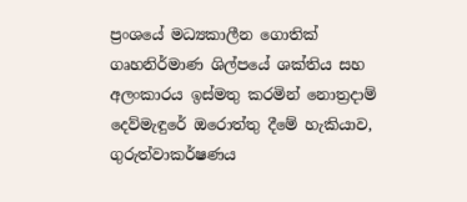ප්‍රංශයේ මධ්‍යකාලීන ගොතික් ගෘහනිර්මාණ ශිල්පයේ ශක්තිය සහ අලංකාරය ඉස්මතු කරමින් නොත්‍රදාම් දෙව්මැඳුරේ ඔරොත්තු දීමේ හැකියාව, ගුරුත්වාකර්ෂණය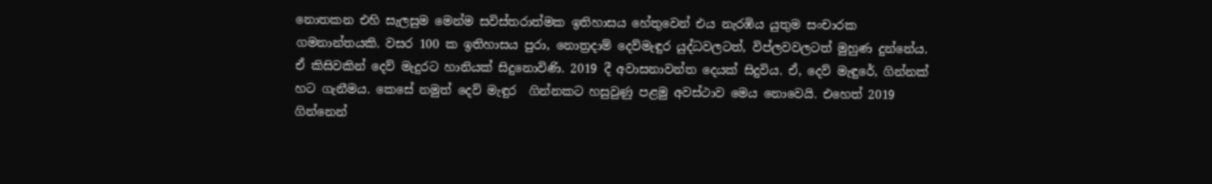නොතකන එහි සැලසුම මෙන්ම සවිස්තරාත්මක ඉතිහාසය හේතුවෙන් එය නැරඹිය යුතුම සංචාරක ගමනාන්තයකි. වසර 100 ක ඉතිහාසය පුරා, නොත්‍රදාම් දෙව්මැඳුර යුද්ධවලටත්, විප්ලවවලටත් මුහුණ දුන්නේය. ඒ කිසිවකින් දෙව් මැදුරට හානියක් සිදුනොවිණි. 2019 දී අවාසනාවන්ත දෙයක් සිදුවිය. ඒ, දෙව් මැඳුරේ, ගින්නක් හට ගැනීමය. කෙසේ නමුත් දෙව් මැඳුර  ගින්නකට හසුවුණු පළමු අවස්ථාව මෙය නොවෙයි. එහෙත් 2019 ගින්නෙන්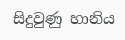සිදුවුණු හානිය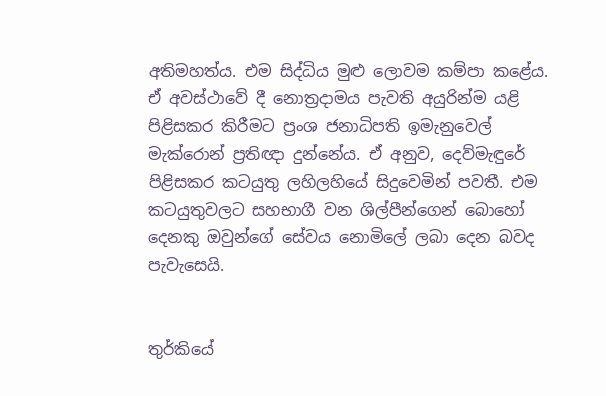අතිමහත්ය. එම සිද්ධිය මුළු ලොවම කම්පා කළේය. ඒ අවස්ථාවේ දී නොත්‍රදාමය පැවති අයුරින්ම යළි පිළිසකර කිරීමට ප්‍රංශ ජනාධිපති ඉමැනුවෙල් මැක්රොන් ප්‍රතිඥා දුන්නේය. ඒ අනුව, දෙව්මැඳුරේ පිළිසකර කටයුතු ලහිලහියේ සිදුවෙමින් පවතී. එම කටයුතුවලට සහභාගී වන ශිල්පීන්ගෙන් බොහෝ දෙනකු ඔවුන්ගේ සේවය නොමිලේ ලබා දෙන බවද පැවැසෙයි.


තුර්කියේ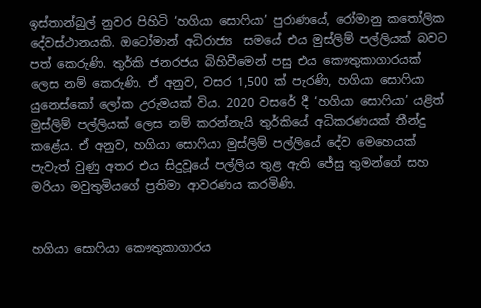ඉස්තාන්බුල් නුවර පිහිටි ‘හගියා සොෆියා’ පුරාණයේ, රෝමානු කතෝලික දේවස්ථානයකි. ඔටෝමාන් අධිරාජ්‍ය  සමයේ එය මුස්ලිම් පල්ලියක් බවට පත් කෙරුණි. තුර්කි ජනරජය බිහිවීමෙන් පසු එය කෞතුකාගාරයක් ලෙස නම් කෙරුණි. ඒ අනුව, වසර 1,500 ක් පැරණි, හගියා සොෆියා යුනෙස්කෝ ලෝක උරුමයක් විය. 2020 වසරේ දී ‘හගියා සොෆියා’ යළිත් මුස්ලිම් පල්ලියක් ලෙස නම් කරන්නැයි තුර්කියේ අධිකරණයක් තීන්දු කළේය. ඒ අනුව, හගියා සොෆියා මුස්ලිම් පල්ලියේ දේව මෙහෙයක් පැවැත් වුණු අතර එය සිදුවූයේ පල්ලිය තුළ ඇති ජේසු තුමන්ගේ සහ මරියා මවුතුමියගේ ප්‍රතිමා ආවරණය කරමිණි.


හගියා සොෆියා කෞතුකාගාරය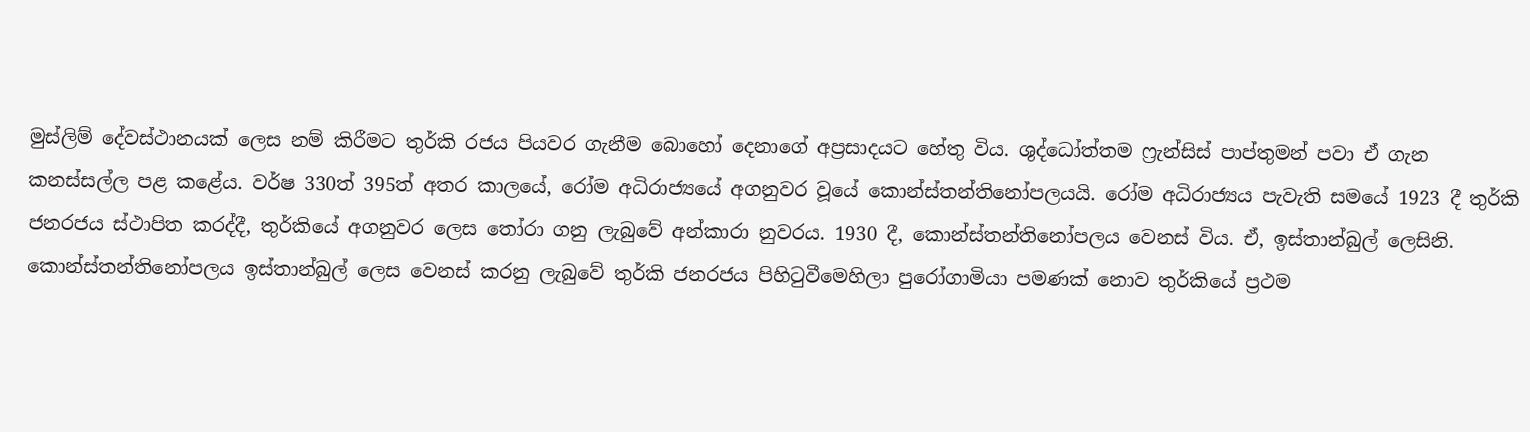මුස්ලිම් දේවස්ථානයක් ලෙස නම් කිරීමට තුර්කි රජය පියවර ගැනීම බොහෝ දෙනාගේ අප්‍රසාදයට හේතු විය. ශුද්ධෝත්තම ෆ්‍රැන්සිස් පාප්තුමන් පවා ඒ ගැන කනස්සල්ල පළ කළේය. වර්ෂ 330ත් 395ත් අතර කාලයේ, රෝම අධිරාජ්‍යයේ අගනුවර වූයේ කොන්ස්තන්තිනෝපලයයි. රෝම අධිරාජ්‍යය පැවැති සමයේ 1923 දී තුර්කි ජනරජය ස්ථාපිත කරද්දී, තුර්කියේ අගනුවර ලෙස තෝරා ගනු ලැබුවේ අන්කාරා නුවරය. 1930 දී, කොන්ස්තන්තිනෝපලය වෙනස් විය. ඒ, ඉස්තාන්බුල් ලෙසිනි. කොන්ස්තන්තිනෝපලය ඉස්තාන්බුල් ලෙස වෙනස් කරනු ලැබුවේ තුර්කි ජනරජය පිහිටුවීමෙහිලා පුරෝගාමියා පමණක් නොව තුර්කියේ ප්‍රථම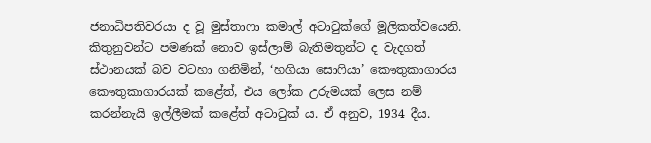ජනාධිපතිවරයා ද වූ මුස්තාෆා කමාල් අටාටුක්ගේ මූලිකත්වයෙනි. කිතුනුවන්ට පමණක් නොව ඉස්ලාම් බැතිමතුන්ට ද වැදගත් ස්ථානයක් බව වටහා ගනිමින්, ‘හගියා සොෆියා’ කෞතුකාගාරය කෞතුකාගාරයක් කළේත්, එය ලෝක උරුමයක් ලෙස නම් කරන්නැයි ඉල්ලීමක් කළේත් අටාටුක් ය. ඒ අනුව, 1934 දීය.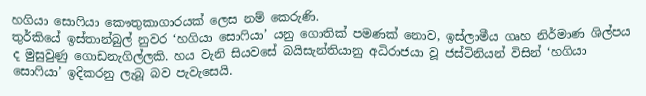හගියා සොෆියා කෞතුකාගාරයක් ලෙස නම් කෙරුණි.
තුර්කියේ ඉස්තාන්බුල් නුවර ‘හගියා සොෆියා’ යනු ගොතික් පමණක් නොව, ඉස්ලාමීය ගෘහ නිර්මාණ ශිල්පය ද මුසුවුණු ගොඩනැගිල්ලකි. හය වැනි සියවසේ බයිසැන්තියානු අධිරාජයා වූ ජස්ටිනියන් විසින් ‘හගියා සොෆියා’ ඉදිකරනු ලැබූ බව පැවැසෙයි.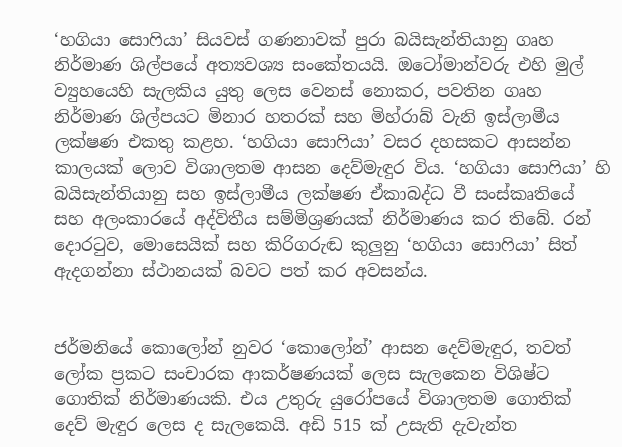‘හගියා සොෆියා’ සියවස් ගණනාවක් පුරා බයිසැන්තියානු ගෘහ නිර්මාණ ශිල්පයේ අත්‍යවශ්‍ය සංකේතයයි. ඔටෝමාන්වරු එහි මුල් ව්‍යුහයෙහි සැලකිය යුතු ලෙස වෙනස් නොකර, පවතින ගෘහ නිර්මාණ ශිල්පයට මිනාර හතරක් සහ මිහ්රාබ් වැනි ඉස්ලාමීය ලක්ෂණ එකතු කළහ. ‘හගියා සොෆියා’ වසර දහසකට ආසන්න කාලයක් ලොව විශාලතම ආසන දෙව්මැඳුර විය. ‘හගියා සොෆියා’ හි බයිසැන්තියානු සහ ඉස්ලාමීය ලක්ෂණ ඒකාබද්ධ වී සංස්කෘතියේ සහ අලංකාරයේ අද්විතීය සම්මිශ්‍රණයක් නිර්මාණය කර තිබේ. රන් දොරටුව, මොසෙයික් සහ කිරිගරුඬ කුලු‍නු ‘හගියා සොෆියා’ සිත් ඇදගන්නා ස්ථානයක් බවට පත් කර අවසන්ය.


ජර්මනියේ කොලෝන් නුවර ‘කොලෝන්’ ආසන දෙව්මැඳුර, තවත් ලෝක ප්‍රකට සංචාරක ආකර්ෂණයක් ලෙස සැලකෙන විශිෂ්ට ගොතික් නිර්මාණයකි. එය උතුරු යුරෝපයේ විශාලතම ගොතික් දෙව් මැඳුර ලෙස ද සැලකෙයි. අඩි 515 ක් උසැති දැවැන්ත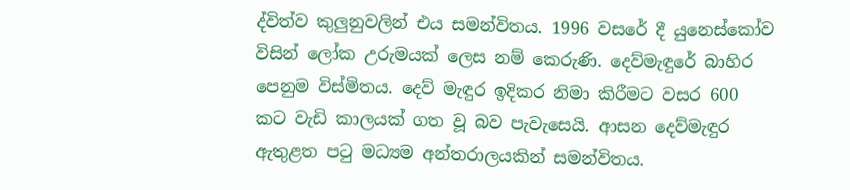ද්විත්ව කුලු‍නුවලින් එය සමන්විතය. 1996 වසරේ දී යුනෙස්කෝව විසින් ලෝක උරුමයක් ලෙස නම් කෙරුණි. දෙව්මැඳුරේ බාහිර පෙනුම විස්මිතය. දෙව් මැඳුර ඉදිකර නිමා කිරීමට වසර 600 කට වැඩි කාලයක් ගත වූ බව පැවැසෙයි. ආසන දෙව්මැඳුර ඇතුළත පටු මධ්‍යම අන්තරාලයකින් සමන්විතය.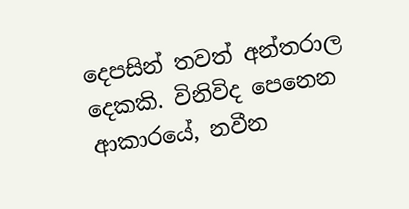දෙපසින් තවත් අන්තරාල දෙකකි. විනිවිද පෙනෙන ආකාරයේ, නවීන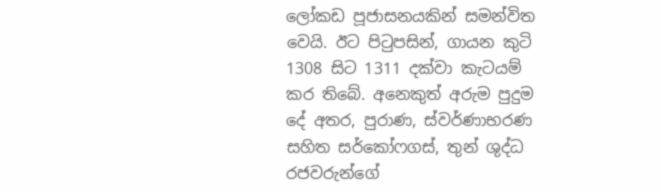ලෝකඩ පූජාසනයකින් සමන්විත වෙයි. ඊට පිටුපසින්, ගායන කුටි 1308 සිට 1311 දක්වා කැටයම් කර තිබේ. අනෙකුත් අරුම පුදුම දේ අතර, පුරාණ, ස්වර්ණාභරණ සහිත සර්කෝෆගස්, තුන් ශුද්ධ රජවරුන්ගේ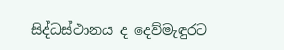සිද්ධස්ථානය ද දෙව්මැඳුරට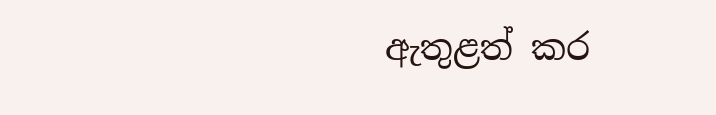ඇතුළත් කර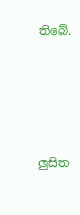තිබේ.





ලු‍සිත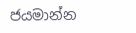ජයමාන්න